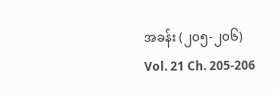အခန်း (၂၀၅-၂၀၆)
Vol. 21 Ch. 205-206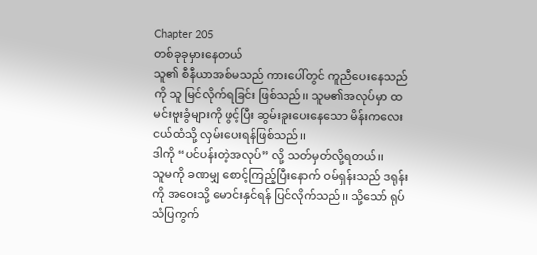Chapter 205
တစ်ခုခုမှားနေတယ်
သူ၏ စီနီယာအစ်မသည် ကားပေါ်တွင် ကူညီပေးနေသည်ကို သူ မြင်လိုက်ရခြင်း ဖြစ်သည်၊၊ သူမ၏အလုပ်မှာ ထမင်းဗူးခွံများကို ဖွင့်ပြီး ဆွမ်းခူးပေးနေသော မိန်းကလေးငယ်ထံသို့ လှမ်းပေးရန်ဖြစ်သည်၊၊
ဒါကို “ပင်ပန်းတဲ့အလုပ်” လို့ သတ်မှတ်လို့ရတယ်၊၊
သူမကို ခဏမျှ စောင့်ကြည့်ပြီးနောက် ဝမ်ရှန်းသည် ဒရုန်းကို အဝေးသို့ မောင်းနှင်ရန် ပြင်လိုက်သည်၊၊ သို့သော် ရုပ်သံပြကွက်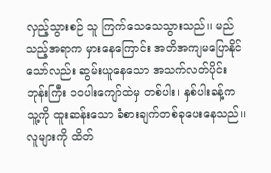လှည့်သွားစဉ် သူ ကြက်သေသေသွားသည်၊၊ မည်သည့်အရာက မှားနေကြောင်း အတိအကျမပြောနိုင်သော်လည်း ဆွမ်းယူနေသော အသက်လတ်ပိုင်း ဘုန်းကြီး ၁၀ပါးကျော်ထဲမှ တစ်ပါး၊ နှစ်ပါးခန့်က သူ့ကို ထူးဆန်းသော ခံစားချက်တစ်ခုပေးနေသည်၊၊
လူများကို ထိတ်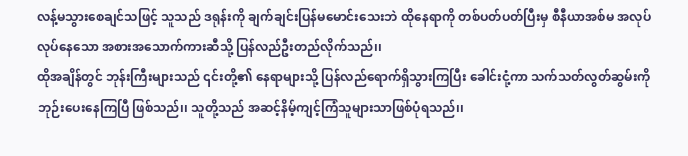လန့်မသွားစေချင်သဖြင့် သူသည် ဒရုန်းကို ချက်ချင်းပြန်မမောင်းသေးဘဲ ထိုနေရာကို တစ်ပတ်ပတ်ပြီးမှ စီနီယာအစ်မ အလုပ်လုပ်နေသော အစားအသောက်ကားဆီသို့ ပြန်လည်ဦးတည်လိုက်သည်၊၊
ထိုအချိန်တွင် ဘုန်းကြီးများသည် ၎င်းတို့၏ နေရာများသို့ ပြန်လည်ရောက်ရှိသွားကြပြီး ခေါင်းငုံ့ကာ သက်သတ်လွတ်ဆွမ်းကို ဘုဉ်းပေးနေကြပြီ ဖြစ်သည်၊၊ သူတို့သည် အဆင့်နိမ့်ကျင့်ကြံသူများသာဖြစ်ပုံရသည်၊၊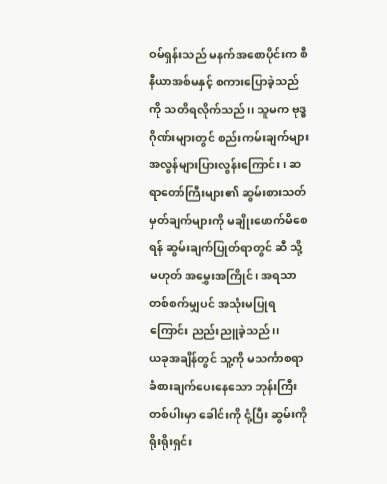ဝမ်ရှန်းသည် မနက်အစောပိုင်းက စီနီယာအစ်မနှင့် စကားပြောခဲ့သည်ကို သတိရလိုက်သည်၊၊ သူမက ဗုဒ္ဓဂိုဏ်းများတွင် စည်းကမ်းချက်များ အလွန်များပြားလွန်းကြောင်း၊ ဆရာတော်ကြီးများ၏ ဆွမ်းစားသတ်မှတ်ချက်များကို မချိုးဖောက်မိစေရန် ဆွမ်းချက်ပြုတ်ရာတွင် ဆီ သို့မဟုတ် အမွှေးအကြိုင်၊ အရသာတစ်စက်မျှပင် အသုံးမပြုရကြောင်း ညည်းညူခဲ့သည်၊၊
ယခုအချိန်တွင် သူ့ကို မသင်္ကာစရာခံစားချက်ပေးနေသော ဘုန်းကြီးတစ်ပါးမှာ ခေါင်းကို ငုံ့ပြီး ဆွမ်းကို ရိုးရိုးရှင်း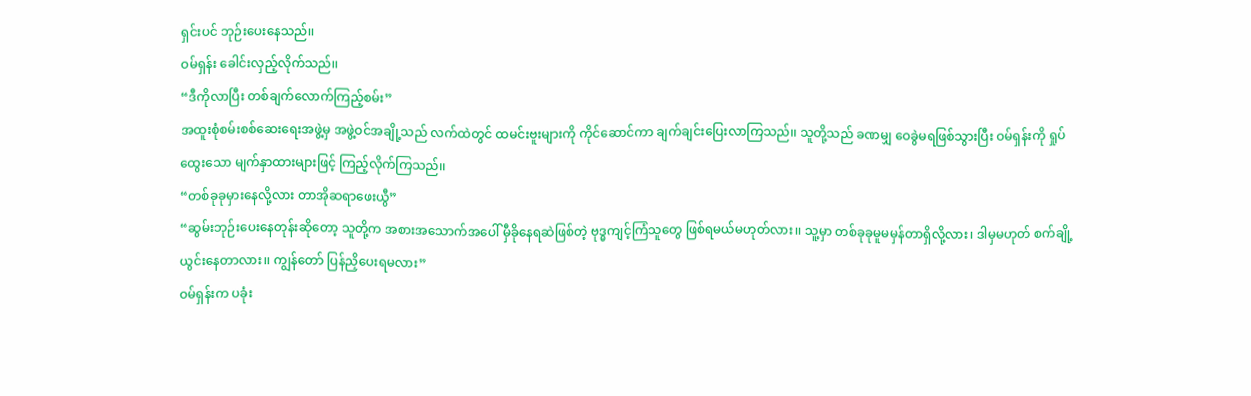ရှင်းပင် ဘုဉ်းပေးနေသည်၊၊
ဝမ်ရှန်း ခေါင်းလှည့်လိုက်သည်၊၊
“ဒီကိုလာပြီး တစ်ချက်လောက်ကြည့်စမ်း”
အထူးစုံစမ်းစစ်ဆေးရေးအဖွဲ့မှ အဖွဲ့ဝင်အချို့သည် လက်ထဲတွင် ထမင်းဗူးများကို ကိုင်ဆောင်ကာ ချက်ချင်းပြေးလာကြသည်၊၊ သူတို့သည် ခဏမျှ ဝေခွဲမရဖြစ်သွားပြီး ဝမ်ရှန်းကို ရှုပ်ထွေးသော မျက်နှာထားများဖြင့် ကြည့်လိုက်ကြသည်၊၊
“တစ်ခုခုမှားနေလို့လား တာအိုဆရာဖေးယွီ”
“ဆွမ်းဘုဉ်းပေးနေတုန်းဆိုတော့ သူတို့က အစားအသောက်အပေါ် မှီခိုနေရဆဲဖြစ်တဲ့ ဗုဒ္ဓကျင့်ကြံသူတွေ ဖြစ်ရမယ်မဟုတ်လား၊၊ သူ့မှာ တစ်ခုခုမူမမှန်တာရှိလို့လား၊ ဒါမှမဟုတ် စက်ချို့ယွင်းနေတာလား၊၊ ကျွန်တော် ပြန်ညှိပေးရမလား”
ဝမ်ရှန်းက ပခုံး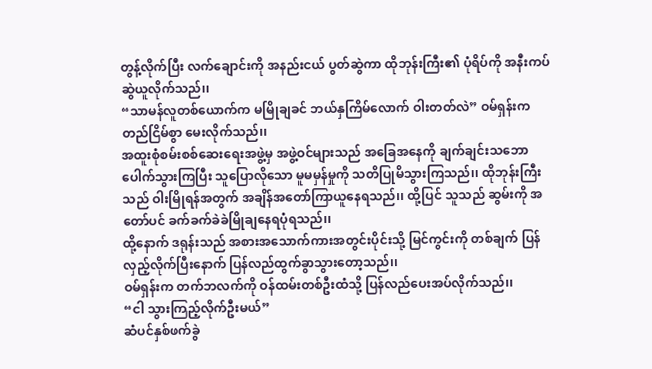တွန့်လိုက်ပြီး လက်ချောင်းကို အနည်းငယ် ပွတ်ဆွဲကာ ထိုဘုန်းကြီး၏ ပုံရိပ်ကို အနီးကပ်ဆွဲယူလိုက်သည်၊၊
“သာမန်လူတစ်ယောက်က မမြိုချခင် ဘယ်နှကြိမ်လောက် ဝါးတတ်လဲ” ဝမ်ရှန်းက တည်ငြိမ်စွာ မေးလိုက်သည်၊၊
အထူးစုံစမ်းစစ်ဆေးရေးအဖွဲ့မှ အဖွဲ့ဝင်များသည် အခြေအနေကို ချက်ချင်းသဘောပေါက်သွားကြပြီး သူပြောလိုသော မူမမှန်မှုကို သတိပြုမိသွားကြသည်၊၊ ထိုဘုန်းကြီးသည် ဝါးမြိုရန်အတွက် အချိန်အတော်ကြာယူနေရသည်၊၊ ထို့ပြင် သူသည် ဆွမ်းကို အတော်ပင် ခက်ခက်ခဲခဲမြိုချနေရပုံရသည်၊၊
ထို့နောက် ဒရုန်းသည် အစားအသောက်ကားအတွင်းပိုင်းသို့ မြင်ကွင်းကို တစ်ချက် ပြန်လှည့်လိုက်ပြီးနောက် ပြန်လည်ထွက်ခွာသွားတော့သည်၊၊
ဝမ်ရှန်းက တက်ဘလက်ကို ဝန်ထမ်းတစ်ဦးထံသို့ ပြန်လည်ပေးအပ်လိုက်သည်၊၊
“ငါ သွားကြည့်လိုက်ဦးမယ်”
ဆံပင်နှစ်ဖက်ခွဲ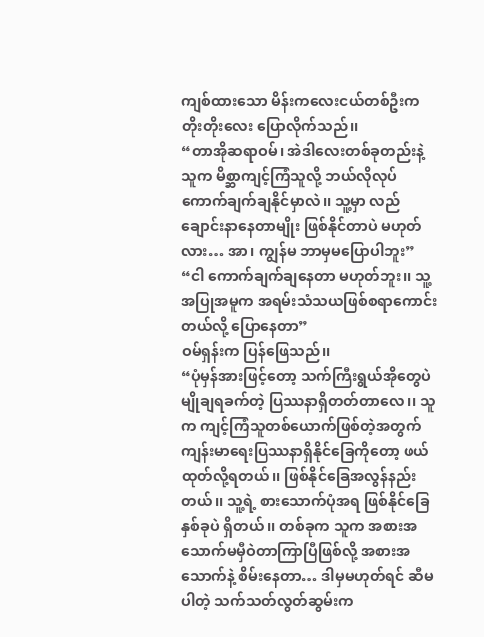ကျစ်ထားသော မိန်းကလေးငယ်တစ်ဦးက တိုးတိုးလေး ပြောလိုက်သည်၊၊
“တာအိုဆရာဝမ်၊ အဲဒါလေးတစ်ခုတည်းနဲ့ သူက မိစ္ဆာကျင့်ကြံသူလို့ ဘယ်လိုလုပ်ကောက်ချက်ချနိုင်မှာလဲ၊၊ သူ့မှာ လည်ချောင်းနာနေတာမျိုး ဖြစ်နိုင်တာပဲ မဟုတ်လား… အာ၊ ကျွန်မ ဘာမှမပြောပါဘူး”
“ငါ ကောက်ချက်ချနေတာ မဟုတ်ဘူး၊၊ သူ့အပြုအမူက အရမ်းသံသယဖြစ်စရာကောင်းတယ်လို့ ပြောနေတာ”
ဝမ်ရှန်းက ပြန်ဖြေသည်၊၊
“ပုံမှန်အားဖြင့်တော့ သက်ကြီးရွယ်အိုတွေပဲ မျိုချရခက်တဲ့ ပြဿနာရှိတတ်တာလေ၊၊ သူက ကျင့်ကြံသူတစ်ယောက်ဖြစ်တဲ့အတွက် ကျန်းမာရေးပြဿနာရှိနိုင်ခြေကိုတော့ ဖယ်ထုတ်လို့ရတယ်၊၊ ဖြစ်နိုင်ခြေအလွန်နည်းတယ်၊၊ သူ့ရဲ့ စားသောက်ပုံအရ ဖြစ်နိုင်ခြေနှစ်ခုပဲ ရှိတယ်၊၊ တစ်ခုက သူက အစားအသောက်မမှီဝဲတာကြာပြီဖြစ်လို့ အစားအသောက်နဲ့ စိမ်းနေတာ… ဒါမှမဟုတ်ရင် ဆီမပါတဲ့ သက်သတ်လွတ်ဆွမ်းက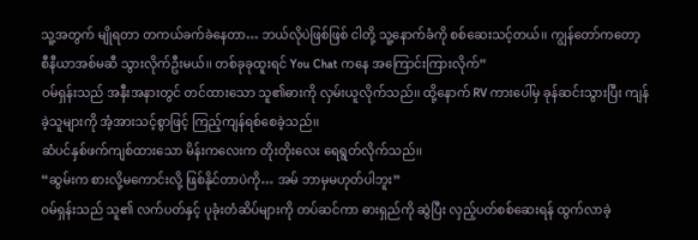သူ့အတွက် မျိုရတာ တကယ်ခက်ခဲနေတာ… ဘယ်လိုပဲဖြစ်ဖြစ် ငါတို့ သူ့နောက်ခံကို စစ်ဆေးသင့်တယ်၊၊ ကျွန်တော်ကတော့ စီနီယာအစ်မဆီ သွားလိုက်ဦးမယ်၊၊ တစ်ခုခုထူးရင် You Chat ကနေ အကြောင်းကြားလိုက်”
ဝမ်ရှန်းသည် အနီးအနားတွင် တင်ထားသော သူ၏ဓားကို လှမ်းယူလိုက်သည်၊၊ ထို့နောက် RV ကားပေါ်မှ ခုန်ဆင်းသွားပြီး ကျန်ခဲ့သူများကို အံ့အားသင့်စွာဖြင့် ကြည့်ကျန်ရစ်စေခဲ့သည်၊၊
ဆံပင်နှစ်ဖက်ကျစ်ထားသော မိန်းကလေးက တိုးတိုးလေး ရေရွတ်လိုက်သည်၊၊
“ဆွမ်းက စားလို့မကောင်းလို့ ဖြစ်နိုင်တာပဲကို… အမ် ဘာမှမဟုတ်ပါဘူး”
ဝမ်ရှန်းသည် သူ၏ လက်ပတ်နှင့် ပုခုံးတံဆိပ်များကို တပ်ဆင်ကာ ဓားရှည်ကို ဆွဲပြီး လှည့်ပတ်စစ်ဆေးရန် ထွက်လာခဲ့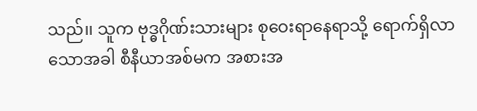သည်၊၊ သူက ဗုဒ္ဓဂိုဏ်းသားများ စုဝေးရာနေရာသို့ ရောက်ရှိလာသောအခါ စီနီယာအစ်မက အစားအ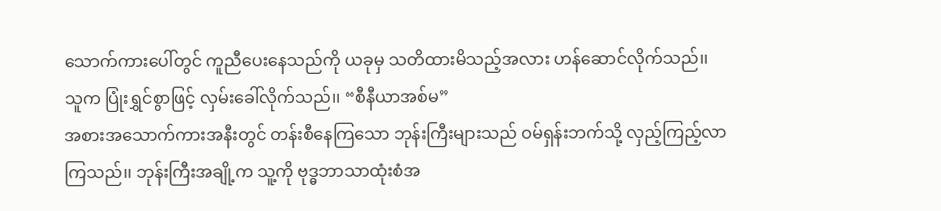သောက်ကားပေါ်တွင် ကူညီပေးနေသည်ကို ယခုမှ သတိထားမိသည့်အလား ဟန်ဆောင်လိုက်သည်၊၊
သူက ပြုံးရွှင်စွာဖြင့် လှမ်းခေါ်လိုက်သည်၊၊ “စီနီယာအစ်မ”
အစားအသောက်ကားအနီးတွင် တန်းစီနေကြသော ဘုန်းကြီးများသည် ဝမ်ရှန်းဘက်သို့ လှည့်ကြည့်လာကြသည်၊၊ ဘုန်းကြီးအချို့က သူ့ကို ဗုဒ္ဓဘာသာထုံးစံအ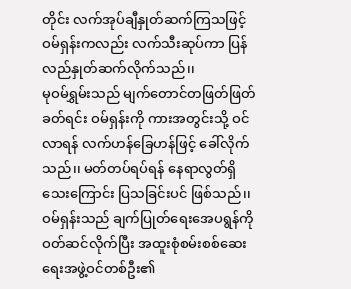တိုင်း လက်အုပ်ချီနှုတ်ဆက်ကြသဖြင့် ဝမ်ရှန်းကလည်း လက်သီးဆုပ်ကာ ပြန်လည်နှုတ်ဆက်လိုက်သည်၊၊
မုဝမ်ရွှမ်းသည် မျက်တောင်တဖြတ်ဖြတ်ခတ်ရင်း ဝမ်ရှန်းကို ကားအတွင်းသို့ ဝင်လာရန် လက်ဟန်ခြေဟန်ဖြင့် ခေါ်လိုက်သည်၊၊ မတ်တပ်ရပ်ရန် နေရာလွတ်ရှိသေးကြောင်း ပြသခြင်းပင် ဖြစ်သည်၊၊
ဝမ်ရှန်းသည် ချက်ပြုတ်ရေးအေပရွန်ကို ဝတ်ဆင်လိုက်ပြီး အထူးစုံစမ်းစစ်ဆေးရေးအဖွဲ့ဝင်တစ်ဦး၏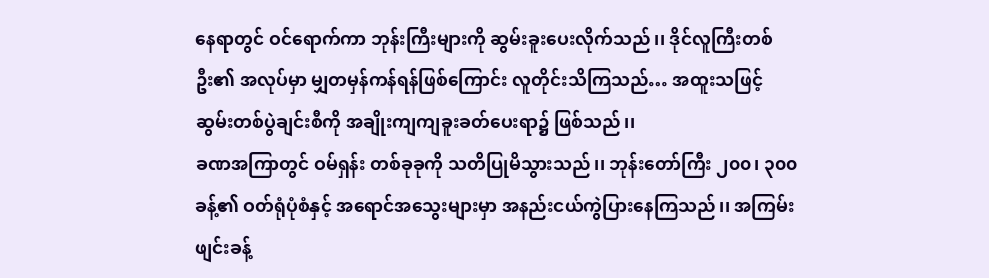နေရာတွင် ဝင်ရောက်ကာ ဘုန်းကြီးများကို ဆွမ်းခူးပေးလိုက်သည်၊၊ ဒိုင်လူကြီးတစ်ဦး၏ အလုပ်မှာ မျှတမှန်ကန်ရန်ဖြစ်ကြောင်း လူတိုင်းသိကြသည်… အထူးသဖြင့် ဆွမ်းတစ်ပွဲချင်းစီကို အချိုးကျကျခူးခတ်ပေးရာ၌ ဖြစ်သည်၊၊
ခဏအကြာတွင် ဝမ်ရှန်း တစ်ခုခုကို သတိပြုမိသွားသည်၊၊ ဘုန်းတော်ကြီး ၂၀၀၊ ၃၀၀ခန့်၏ ဝတ်ရုံပုံစံနှင့် အရောင်အသွေးများမှာ အနည်းငယ်ကွဲပြားနေကြသည်၊၊ အကြမ်းဖျင်းခန့်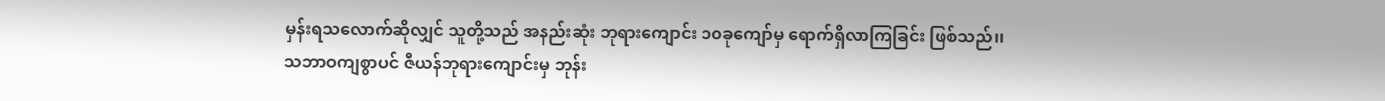မှန်းရသလောက်ဆိုလျှင် သူတို့သည် အနည်းဆုံး ဘုရားကျောင်း ၁၀ခုကျော်မှ ရောက်ရှိလာကြခြင်း ဖြစ်သည်၊၊
သဘာဝကျစွာပင် ဇီယန်ဘုရားကျောင်းမှ ဘုန်း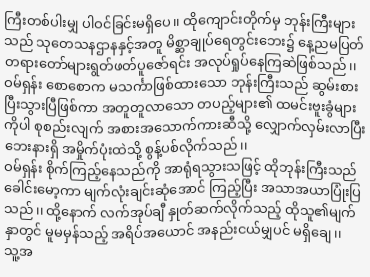ကြီးတစ်ပါးမျှ ပါဝင်ခြင်းမရှိပေ၊၊ ထိုကျောင်းတိုက်မှ ဘုန်းကြီးများသည် သုတေသနဌာနနှင့်အတူ မိစ္ဆာချုပ်ရေတွင်းဘေး၌ နေ့ညမပြတ် တရားတော်များရွတ်ဖတ်ပူဇော်ရင်း အလုပ်ရှုပ်နေကြဆဲဖြစ်သည်၊၊
ဝမ်ရှန်း စောစောက မသင်္ကာဖြစ်ထားသော ဘုန်းကြီးသည် ဆွမ်းစားပြီးသွားပြီဖြစ်ကာ အတူတူလာသော တပည့်များ၏ ထမင်းဗူးခွံများကိုပါ စုစည်းလျက် အစားအသောက်ကားဆီသို့ လျှောက်လှမ်းလာပြီး ဘေးနားရှိ အမှိုက်ပုံးထဲသို့ စွန့်ပစ်လိုက်သည်၊၊
ဝမ်ရှန်း စိုက်ကြည့်နေသည်ကို အာရုံရသွားသဖြင့် ထိုဘုန်းကြီးသည် ခေါင်းမော့ကာ မျက်လုံးချင်းဆုံအောင် ကြည့်ပြီး အသာအယာပြုံးပြသည်၊၊ ထို့နောက် လက်အုပ်ချီ နှုတ်ဆက်လိုက်သည့် ထိုသူ၏မျက်နှာတွင် မူမမှန်သည့် အရိပ်အယောင် အနည်းငယ်မျှပင် မရှိချေ၊၊
သူ့အ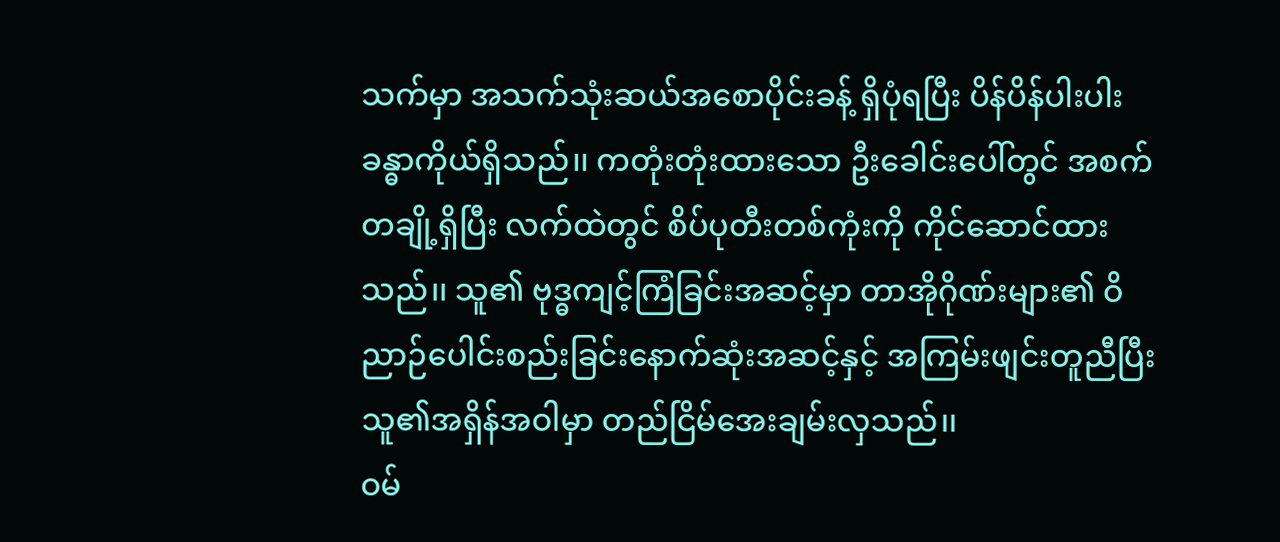သက်မှာ အသက်သုံးဆယ်အစောပိုင်းခန့် ရှိပုံရပြီး ပိန်ပိန်ပါးပါးခန္ဓာကိုယ်ရှိသည်၊၊ ကတုံးတုံးထားသော ဦးခေါင်းပေါ်တွင် အစက်တချို့ရှိပြီး လက်ထဲတွင် စိပ်ပုတီးတစ်ကုံးကို ကိုင်ဆောင်ထားသည်၊၊ သူ၏ ဗုဒ္ဓကျင့်ကြံခြင်းအဆင့်မှာ တာအိုဂိုဏ်းများ၏ ဝိညာဉ်ပေါင်းစည်းခြင်းနောက်ဆုံးအဆင့်နှင့် အကြမ်းဖျင်းတူညီပြီး သူ၏အရှိန်အဝါမှာ တည်ငြိမ်အေးချမ်းလှသည်၊၊
ဝမ်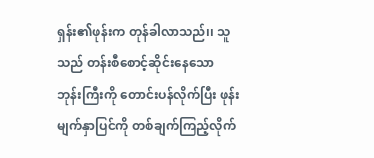ရှန်း၏ဖုန်းက တုန်ခါလာသည်၊၊ သူသည် တန်းစီစောင့်ဆိုင်းနေသော ဘုန်းကြီးကို တောင်းပန်လိုက်ပြီး ဖုန်းမျက်နှာပြင်ကို တစ်ချက်ကြည့်လိုက်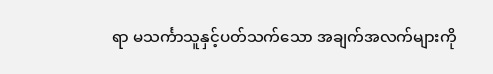ရာ မသင်္ကာသူနှင့်ပတ်သက်သော အချက်အလက်များကို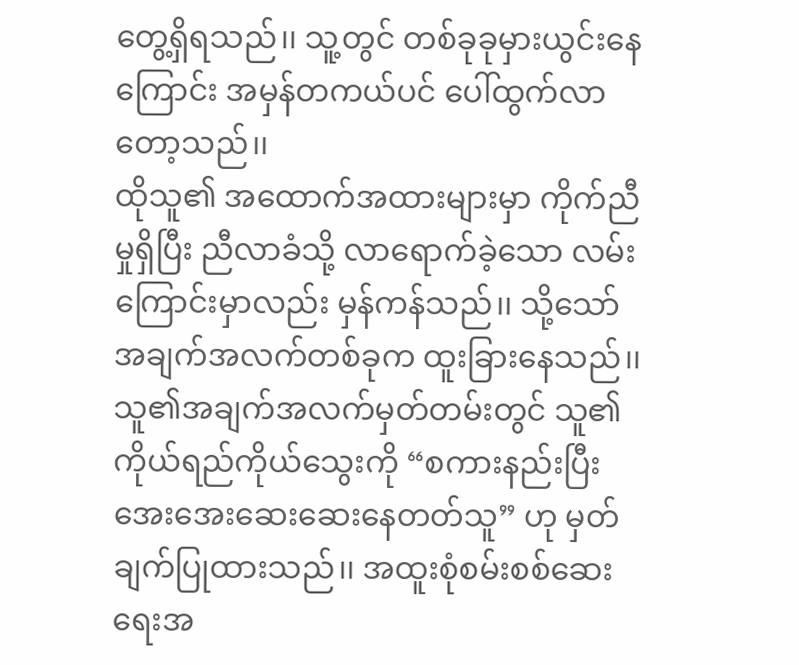တွေ့ရှိရသည်၊၊ သူ့တွင် တစ်ခုခုမှားယွင်းနေကြောင်း အမှန်တကယ်ပင် ပေါ်ထွက်လာတော့သည်၊၊
ထိုသူ၏ အထောက်အထားများမှာ ကိုက်ညီမှုရှိပြီး ညီလာခံသို့ လာရောက်ခဲ့သော လမ်းကြောင်းမှာလည်း မှန်ကန်သည်၊၊ သို့သော် အချက်အလက်တစ်ခုက ထူးခြားနေသည်၊၊ သူ၏အချက်အလက်မှတ်တမ်းတွင် သူ၏ကိုယ်ရည်ကိုယ်သွေးကို “စကားနည်းပြီး အေးအေးဆေးဆေးနေတတ်သူ” ဟု မှတ်ချက်ပြုထားသည်၊၊ အထူးစုံစမ်းစစ်ဆေးရေးအ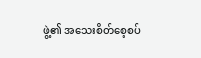ဖွဲ့၏ အသေးစိတ်စေ့စပ်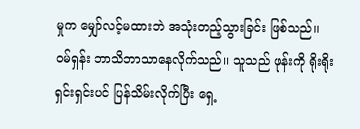မှုက မျှော်လင့်မထားဘဲ အသုံးတည့်သွားခြင်း ဖြစ်သည်၊၊
ဝမ်ရှန်း ဘာသိဘာသာနေလိုက်သည်၊၊ သူသည် ဖုန်းကို ရိုးရိုးရှင်းရှင်းပင် ပြန်သိမ်းလိုက်ပြီး ရှေ့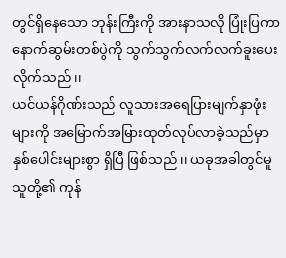တွင်ရှိနေသော ဘုန်းကြီးကို အားနာသလို ပြုံးပြကာ နောက်ဆွမ်းတစ်ပွဲကို သွက်သွက်လက်လက်ခူးပေးလိုက်သည်၊၊
ယင်ယန်ဂိုဏ်းသည် လူသားအရေပြားမျက်နှာဖုံးများကို အမြောက်အမြားထုတ်လုပ်လာခဲ့သည်မှာ နှစ်ပေါင်းများစွာ ရှိပြီ ဖြစ်သည်၊၊ ယခုအခါတွင်မူ သူတို့၏ ကုန်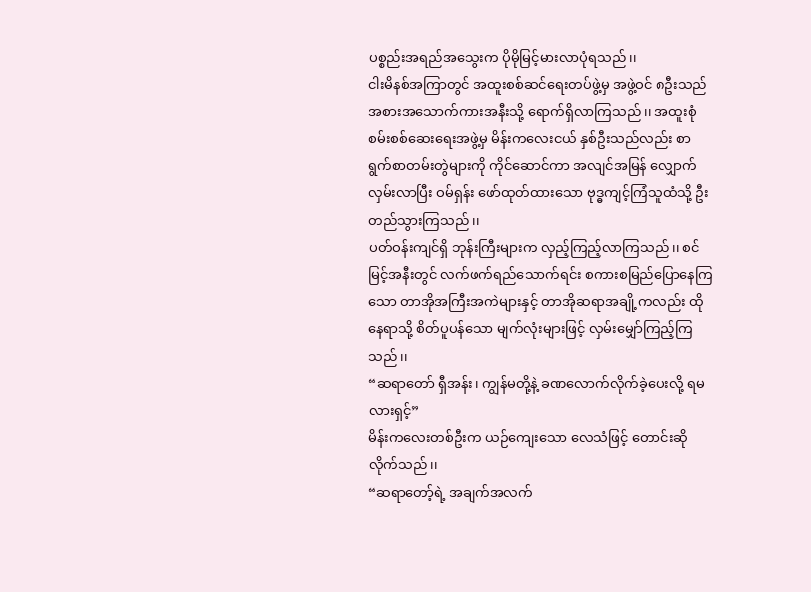ပစ္စည်းအရည်အသွေးက ပိုမိုမြင့်မားလာပုံရသည်၊၊
ငါးမိနစ်အကြာတွင် အထူးစစ်ဆင်ရေးတပ်ဖွဲ့မှ အဖွဲ့ဝင် ၈ဦးသည် အစားအသောက်ကားအနီးသို့ ရောက်ရှိလာကြသည်၊၊ အထူးစုံစမ်းစစ်ဆေးရေးအဖွဲ့မှ မိန်းကလေးငယ် နှစ်ဦးသည်လည်း စာရွက်စာတမ်းတွဲများကို ကိုင်ဆောင်ကာ အလျင်အမြန် လျှောက်လှမ်းလာပြီး ဝမ်ရှန်း ဖော်ထုတ်ထားသော ဗုဒ္ဓကျင့်ကြံသူထံသို့ ဦးတည်သွားကြသည်၊၊
ပတ်ဝန်းကျင်ရှိ ဘုန်းကြီးများက လှည့်ကြည့်လာကြသည်၊၊ စင်မြင့်အနီးတွင် လက်ဖက်ရည်သောက်ရင်း စကားစမြည်ပြောနေကြသော တာအိုအကြီးအကဲများနှင့် တာအိုဆရာအချို့ကလည်း ထိုနေရာသို့ စိတ်ပူပန်သော မျက်လုံးများဖြင့် လှမ်းမျှော်ကြည့်ကြသည်၊၊
“ဆရာတော် ရှီအန်း၊ ကျွန်မတို့နဲ့ ခဏလောက်လိုက်ခဲ့ပေးလို့ ရမလားရှင့်”
မိန်းကလေးတစ်ဦးက ယဉ်ကျေးသော လေသံဖြင့် တောင်းဆိုလိုက်သည်၊၊
“ဆရာတော့်ရဲ့ အချက်အလက်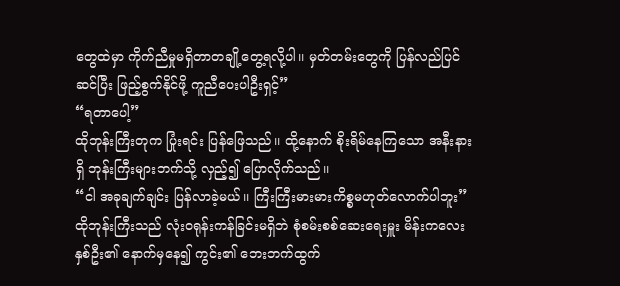တွေထဲမှာ ကိုက်ညီမှုမရှိတာတချို့တွေ့ရလို့ပါ၊၊ မှတ်တမ်းတွေကို ပြန်လည်ပြင်ဆင်ပြီး ဖြည့်စွက်နိုင်ဖို့ ကူညီပေးပါဦးရှင့်”
“ရတာပေါ့”
ထိုဘုန်းကြီးတုက ပြုံးရင်း ပြန်ဖြေသည်၊၊ ထို့နောက် စိုးရိမ်နေကြသော အနီးနားရှိ ဘုန်းကြီးများဘက်သို့ လှည့်၍ ပြောလိုက်သည်၊၊
“ငါ အခုချက်ချင်း ပြန်လာခဲ့မယ်၊၊ ကြီးကြီးမားမားကိစ္စမဟုတ်လောက်ပါဘူး”
ထိုဘုန်းကြီးသည် လုံးဝရုန်းကန်ခြင်းမရှိဘဲ စုံစမ်းစစ်ဆေးရေးမှူး မိန်းကလေးနှစ်ဦး၏ နောက်မှနေ၍ ကွင်း၏ ဘေးဘက်ထွက်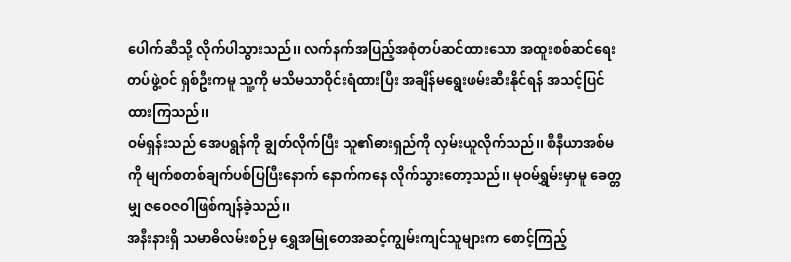ပေါက်ဆီသို့ လိုက်ပါသွားသည်၊၊ လက်နက်အပြည့်အစုံတပ်ဆင်ထားသော အထူးစစ်ဆင်ရေးတပ်ဖွဲ့ဝင် ရှစ်ဦးကမူ သူ့ကို မသိမသာဝိုင်းရံထားပြီး အချိန်မရွေးဖမ်းဆီးနိုင်ရန် အသင့်ပြင်ထားကြသည်၊၊
ဝမ်ရှန်းသည် အေပရွန်ကို ချွတ်လိုက်ပြီး သူ၏ဓားရှည်ကို လှမ်းယူလိုက်သည်၊၊ စီနီယာအစ်မကို မျက်စတစ်ချက်ပစ်ပြပြီးနောက် နောက်ကနေ လိုက်သွားတော့သည်၊၊ မုဝမ်ရွှမ်းမှာမူ ခေတ္တမျှ ဇဝေဇဝါဖြစ်ကျန်ခဲ့သည်၊၊
အနီးနားရှိ သမာဓိလမ်းစဉ်မှ ရွှေအမြုတေအဆင့်ကျွမ်းကျင်သူများက စောင့်ကြည့်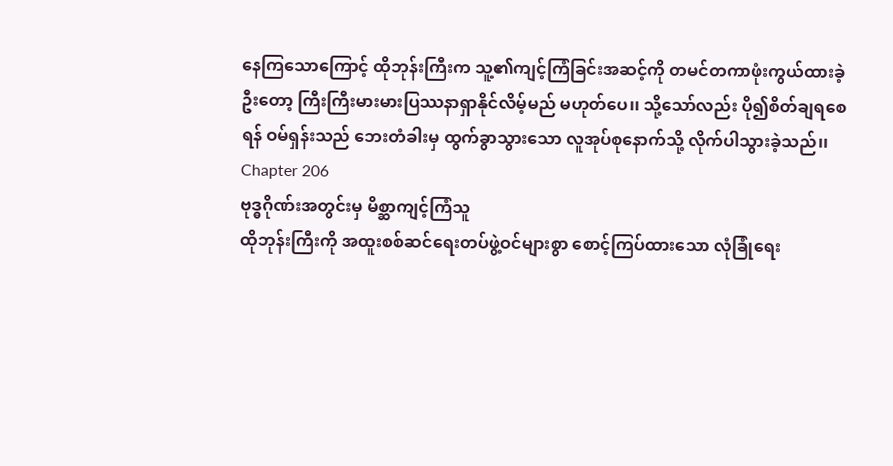နေကြသောကြောင့် ထိုဘုန်းကြီးက သူ့၏ကျင့်ကြံခြင်းအဆင့်ကို တမင်တကာဖုံးကွယ်ထားခဲ့ဦးတော့ ကြီးကြီးမားမားပြဿနာရှာနိုင်လိမ့်မည် မဟုတ်ပေ၊၊ သို့သော်လည်း ပို၍စိတ်ချရစေရန် ဝမ်ရှန်းသည် ဘေးတံခါးမှ ထွက်ခွာသွားသော လူအုပ်စုနောက်သို့ လိုက်ပါသွားခဲ့သည်၊၊
Chapter 206
ဗုဒ္ဓဂိုဏ်းအတွင်းမှ မိစ္ဆာကျင့်ကြံသူ
ထိုဘုန်းကြီးကို အထူးစစ်ဆင်ရေးတပ်ဖွဲ့ဝင်များစွာ စောင့်ကြပ်ထားသော လုံခြုံရေး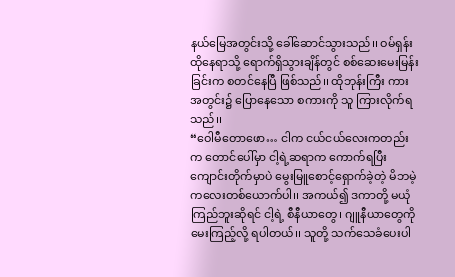နယ်မြေအတွင်းသို့ ခေါ်ဆောင်သွားသည်၊၊ ဝမ်ရှန်း ထိုနေရာသို့ ရောက်ရှိသွားချိန်တွင် စစ်ဆေးမေးမြန်းခြင်းက စတင်နေပြီ ဖြစ်သည်၊၊ ထိုဘုန်းကြီး ကားအတွင်း၌ ပြောနေသော စကားကို သူ ကြားလိုက်ရသည်၊၊
“ဝေါမီတောဖော… ငါက ငယ်ငယ်လေးကတည်းက တောင်ပေါ်မှာ ငါ့ရဲ့ဆရာက ကောက်ရပြီး ကျောင်းတိုက်မှာပဲ မွေးမြူစောင့်ရှောက်ခဲ့တဲ့ မိဘမဲ့ကလေးတစ်ယောက်ပါ၊၊ အကယ်၍ ဒကာတို့ မယုံကြည်ဘူးဆိုရင် ငါ့ရဲ့ စီနီယာတွေ၊ ဂျူနီယာတွေကို မေးကြည့်လို့ ရပါတယ်၊၊ သူတို့ သက်သေခံပေးပါ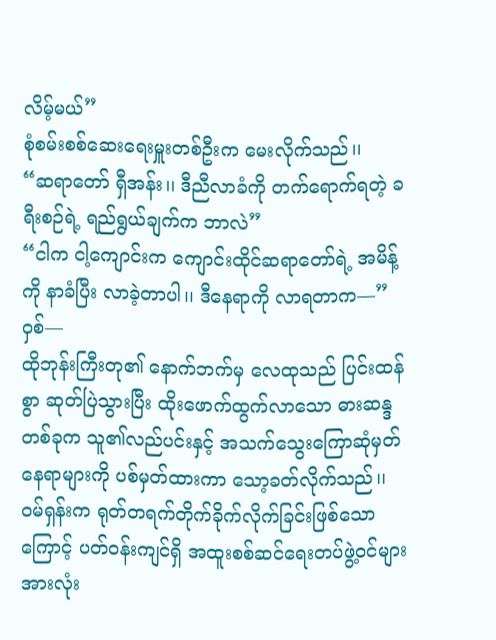လိမ့်မယ်”
စုံစမ်းစစ်ဆေးရေးမှူးတစ်ဦးက မေးလိုက်သည်၊၊
“ဆရာတော် ရှီအန်း၊၊ ဒီညီလာခံကို တက်ရောက်ရတဲ့ ခရီးစဉ်ရဲ့ ရည်ရွယ်ချက်က ဘာလဲ”
“ငါက ငါ့ကျောင်းက ကျောင်းထိုင်ဆရာတော်ရဲ့ အမိန့်ကို နာခံပြီး လာခဲ့တာပါ၊၊ ဒီနေရာကို လာရတာက—”
ဝှစ်—
ထိုဘုန်းကြီးတု၏ နောက်ဘက်မှ လေထုသည် ပြင်းထန်စွာ ဆုတ်ပြဲသွားပြီး ထိုးဖောက်ထွက်လာသော ဓားဆန္ဒတစ်ခုက သူ၏လည်ပင်းနှင့် အသက်သွေးကြောဆုံမှတ်နေရာများကို ပစ်မှတ်ထားကာ သော့ခတ်လိုက်သည်၊၊ ဝမ်ရှန်းက ရုတ်တရက်တိုက်ခိုက်လိုက်ခြင်းဖြစ်သောကြောင့် ပတ်ဝန်းကျင်ရှိ အထူးစစ်ဆင်ရေးတပ်ဖွဲ့ဝင်များအားလုံး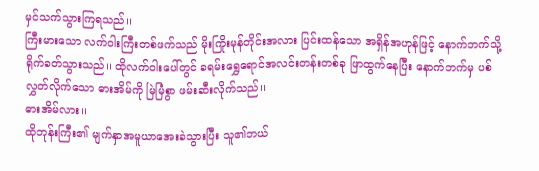မှင်သက်သွားကြရသည်၊၊
ကြီးမားသော လက်ဝါးကြီးတစ်ဖက်သည် မိုးကြိုးမုန်တိုင်းအလား ပြင်းထန်သော အရှိန်အဟုန်ဖြင့် နောက်ဘက်သို့ ရိုက်ခတ်သွားသည်၊၊ ထိုလက်ဝါးပေါ်တွင် ခရမ်းရွှေရောင်အလင်းတန်းတစ်ခု ဖြာထွက်နေပြီး နောက်ဘက်မှ ပစ်လွှတ်လိုက်သော ဓားအိမ်ကို မြဲမြံစွာ ဖမ်းဆီးလိုက်သည်၊၊
ဓားအိမ်လား၊၊
ထိုဘုန်းကြီး၏ မျက်နှာအမူယာအေးခဲသွားပြီး သူ၏ဘယ်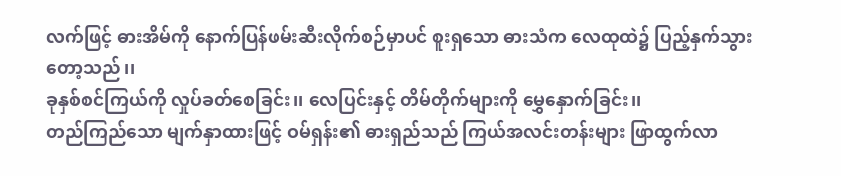လက်ဖြင့် ဓားအိမ်ကို နောက်ပြန်ဖမ်းဆီးလိုက်စဉ်မှာပင် စူးရှသော ဓားသံက လေထုထဲ၌ ပြည့်နှက်သွားတော့သည်၊၊
ခုနှစ်စင်ကြယ်ကို လှုပ်ခတ်စေခြင်း၊၊ လေပြင်းနှင့် တိမ်တိုက်များကို မွှေနှောက်ခြင်း၊၊
တည်ကြည်သော မျက်နှာထားဖြင့် ဝမ်ရှန်း၏ ဓားရှည်သည် ကြယ်အလင်းတန်းများ ဖြာထွက်လာ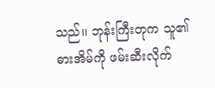သည်၊၊ ဘုန်းကြီးတုက သူ၏ဓားအိမ်ကို ဖမ်းဆီးလိုက်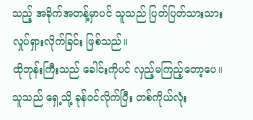သည့် အခိုက်အတန့်မှာပင် သူသည် ပြတ်ပြတ်သားသားလှုပ်ရှားလိုက်ခြင်း ဖြစ်သည်၊၊
ထိုဘုန်းကြီးသည် ခေါင်းကိုပင် လှည့်မကြည့်တော့ပေ၊၊ သူသည် ရှေ့သို့ ခုန်ဝင်လိုက်ပြီး တစ်ကိုယ်လုံး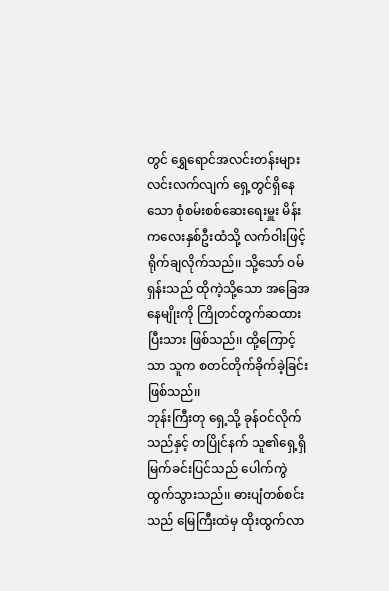တွင် ရွှေရောင်အလင်းတန်းများလင်းလက်လျက် ရှေ့တွင်ရှိနေသော စုံစမ်းစစ်ဆေးရေးမှူး မိန်းကလေးနှစ်ဦးထံသို့ လက်ဝါးဖြင့် ရိုက်ချလိုက်သည်၊၊ သို့သော် ဝမ်ရှန်းသည် ထိုကဲ့သို့သော အခြေအနေမျိုးကို ကြိုတင်တွက်ဆထားပြီးသား ဖြစ်သည်၊၊ ထို့ကြောင့်သာ သူက စတင်တိုက်ခိုက်ခဲ့ခြင်း ဖြစ်သည်၊၊
ဘုန်းကြီးတု ရှေ့သို့ ခုန်ဝင်လိုက်သည်နှင့် တပြိုင်နက် သူ၏ရှေ့ရှိ မြက်ခင်းပြင်သည် ပေါက်ကွဲထွက်သွားသည်၊၊ ဓားပျံတစ်စင်းသည် မြေကြီးထဲမှ ထိုးထွက်လာ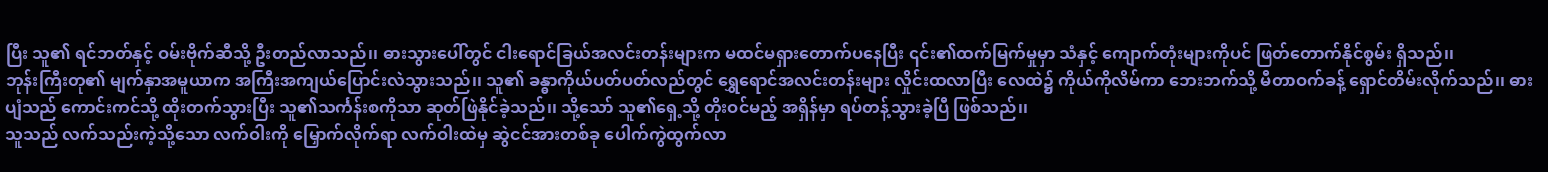ပြီး သူ၏ ရင်ဘတ်နှင့် ဝမ်းဗိုက်ဆီသို့ ဦးတည်လာသည်၊၊ ဓားသွားပေါ်တွင် ငါးရောင်ခြယ်အလင်းတန်းများက မထင်မရှားတောက်ပနေပြီး ၎င်း၏ထက်မြက်မှုမှာ သံနှင့် ကျောက်တုံးများကိုပင် ဖြတ်တောက်နိုင်စွမ်း ရှိသည်၊၊
ဘုန်းကြီးတု၏ မျက်နှာအမူယာက အကြီးအကျယ်ပြောင်းလဲသွားသည်၊၊ သူ၏ ခန္ဓာကိုယ်ပတ်ပတ်လည်တွင် ရွှေရောင်အလင်းတန်းများ လှိုင်းထလာပြီး လေထဲ၌ ကိုယ်ကိုလိမ်ကာ ဘေးဘက်သို့ မီတာဝက်ခန့် ရှောင်တိမ်းလိုက်သည်၊၊ ဓားပျံသည် ကောင်းကင်သို့ ထိုးတက်သွားပြီး သူ၏သင်္ကန်းစကိုသာ ဆုတ်ဖြဲနိုင်ခဲ့သည်၊၊ သို့သော် သူ၏ရှေ့သို့ တိုးဝင်မည့် အရှိန်မှာ ရပ်တန့်သွားခဲ့ပြီ ဖြစ်သည်၊၊
သူသည် လက်သည်းကဲ့သို့သော လက်ဝါးကို မြှောက်လိုက်ရာ လက်ဝါးထဲမှ ဆွဲငင်အားတစ်ခု ပေါက်ကွဲထွက်လာ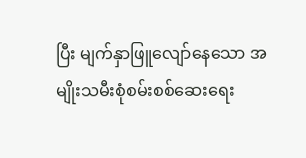ပြီး မျက်နှာဖြူလျော်နေသော အမျိုးသမီးစုံစမ်းစစ်ဆေးရေး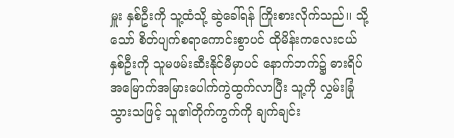မှူး နှစ်ဦးကို သူ့ထံသို့ ဆွဲခေါ်ရန် ကြိုးစားလိုက်သည်၊၊ သို့သော် စိတ်ပျက်စရာကောင်းစွာပင် ထိုမိန်းကလေးငယ် နှစ်ဦးကို သူမဖမ်းဆီးနိုင်မီမှာပင် နောက်ဘက်၌ ဓားရိပ်အမြောက်အမြားပေါက်ကွဲထွက်လာပြီး သူ့ကို လွှမ်းခြုံသွားသဖြင့် သူ၏တိုက်ကွက်ကို ချက်ချင်း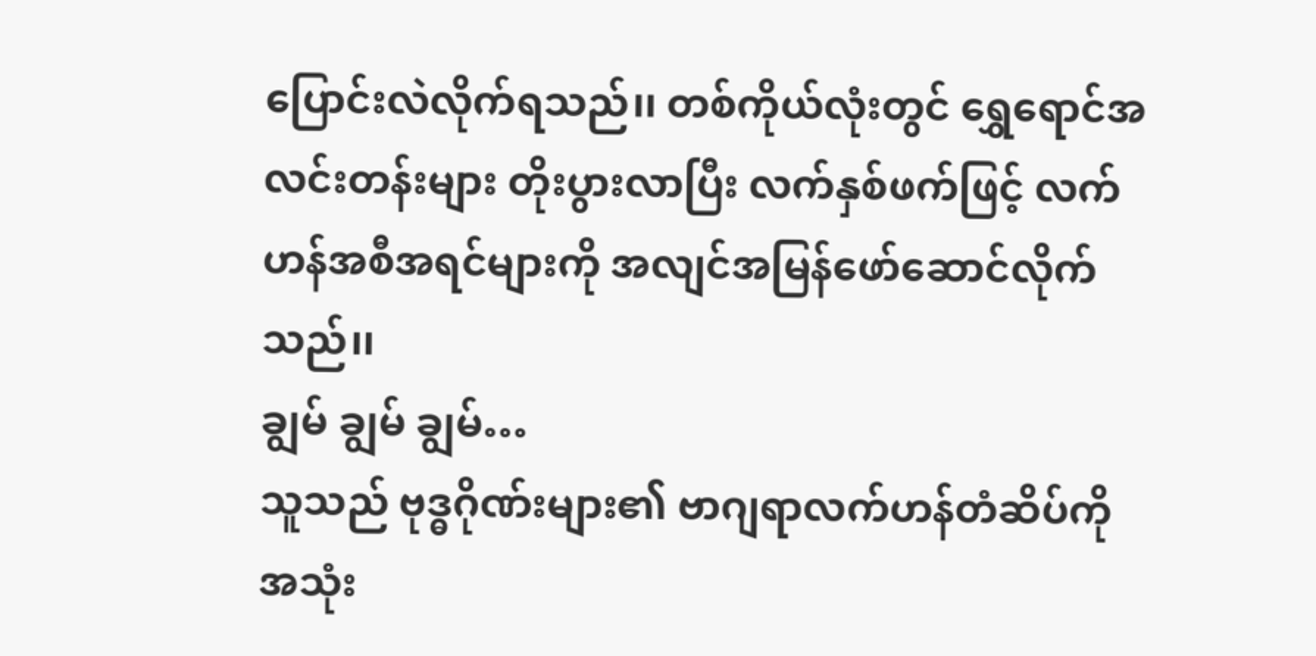ပြောင်းလဲလိုက်ရသည်၊၊ တစ်ကိုယ်လုံးတွင် ရွှေရောင်အလင်းတန်းများ တိုးပွားလာပြီး လက်နှစ်ဖက်ဖြင့် လက်ဟန်အစီအရင်များကို အလျင်အမြန်ဖော်ဆောင်လိုက်သည်၊၊
ချွမ် ချွမ် ချွမ်…
သူသည် ဗုဒ္ဓဂိုဏ်းများ၏ ဗာဂျရာလက်ဟန်တံဆိပ်ကို အသုံး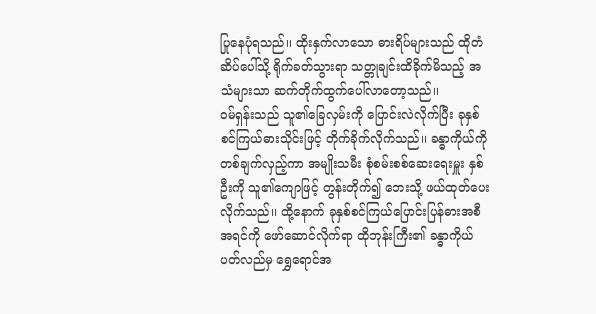ပြုနေပုံရသည်၊၊ ထိုးနှက်လာသော ဓားရိပ်များသည် ထိုတံဆိပ်ပေါ်သို့ ရိုက်ခတ်သွားရာ သတ္တုချင်းထိခိုက်မိသည့် အသံများသာ ဆက်တိုက်ထွက်ပေါ်လာတော့သည်၊၊
ဝမ်ရှန်းသည် သူ၏ခြေလှမ်းကို ပြောင်းလဲလိုက်ပြီး ခုနှစ်စင်ကြယ်ဓားသိုင်းဖြင့် တိုက်ခိုက်လိုက်သည်၊၊ ခန္ဓာကိုယ်ကို တစ်ချက်လှည့်ကာ အမျိုးသမီး စုံစမ်းစစ်ဆေးရေးမှူး နှစ်ဦးကို သူ၏ကျောဖြင့် တွန်းတိုက်၍ ဘေးသို့ ဖယ်ထုတ်ပေးလိုက်သည်၊၊ ထို့နောက် ခုနှစ်စင်ကြယ်ပြောင်းပြန်ဓားအစီအရင်ကို ဖော်ဆောင်လိုက်ရာ ထိုဘုန်းကြီး၏ ခန္ဓာကိုယ်ပတ်လည်မှ ရွှေရောင်အ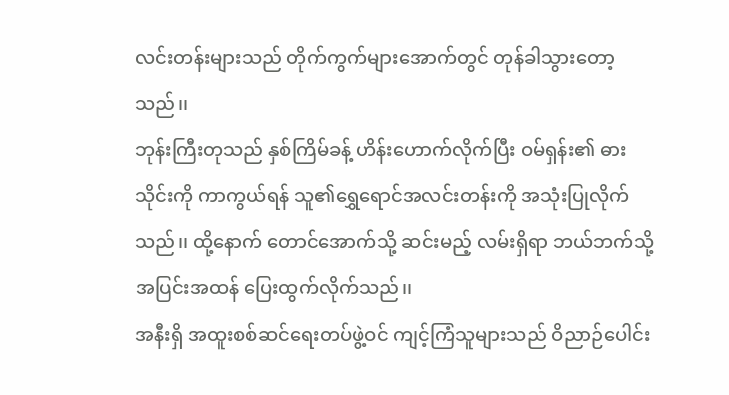လင်းတန်းများသည် တိုက်ကွက်များအောက်တွင် တုန်ခါသွားတော့သည်၊၊
ဘုန်းကြီးတုသည် နှစ်ကြိမ်ခန့် ဟိန်းဟောက်လိုက်ပြီး ဝမ်ရှန်း၏ ဓားသိုင်းကို ကာကွယ်ရန် သူ၏ရွှေရောင်အလင်းတန်းကို အသုံးပြုလိုက်သည်၊၊ ထို့နောက် တောင်အောက်သို့ ဆင်းမည့် လမ်းရှိရာ ဘယ်ဘက်သို့ အပြင်းအထန် ပြေးထွက်လိုက်သည်၊၊
အနီးရှိ အထူးစစ်ဆင်ရေးတပ်ဖွဲ့ဝင် ကျင့်ကြံသူများသည် ဝိညာဉ်ပေါင်း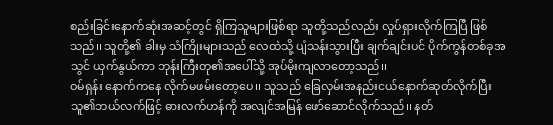စည်းခြင်းနောက်ဆုံးအဆင့်တွင် ရှိကြသူများဖြစ်ရာ သူတို့သည်လည်း လှုပ်ရှားလိုက်ကြပြီ ဖြစ်သည်၊၊ သူတို့၏ ခါးမှ သံကြိုးများသည် လေထဲသို့ ပျံသန်းသွားပြီး ချက်ချင်းပင် ပိုက်ကွန်တစ်ခုအသွင် ယှက်နွယ်ကာ ဘုန်းကြီးတု၏အပေါ်သို့ အုပ်မိုးကျလာတော့သည်၊၊
ဝမ်ရှန်း နောက်ကနေ လိုက်မဖမ်းတော့ပေ၊၊ သူသည် ခြေလှမ်းအနည်းငယ်နောက်ဆုတ်လိုက်ပြီး သူ၏ဘယ်လက်ဖြင့် ဓားလက်ဟန်ကို အလျင်အမြန် ဖော်ဆောင်လိုက်သည်၊၊ နတ်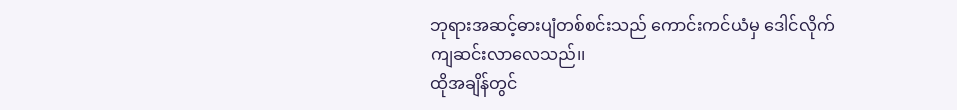ဘုရားအဆင့်ဓားပျံတစ်စင်းသည် ကောင်းကင်ယံမှ ဒေါင်လိုက်ကျဆင်းလာလေသည်၊၊
ထိုအချိန်တွင်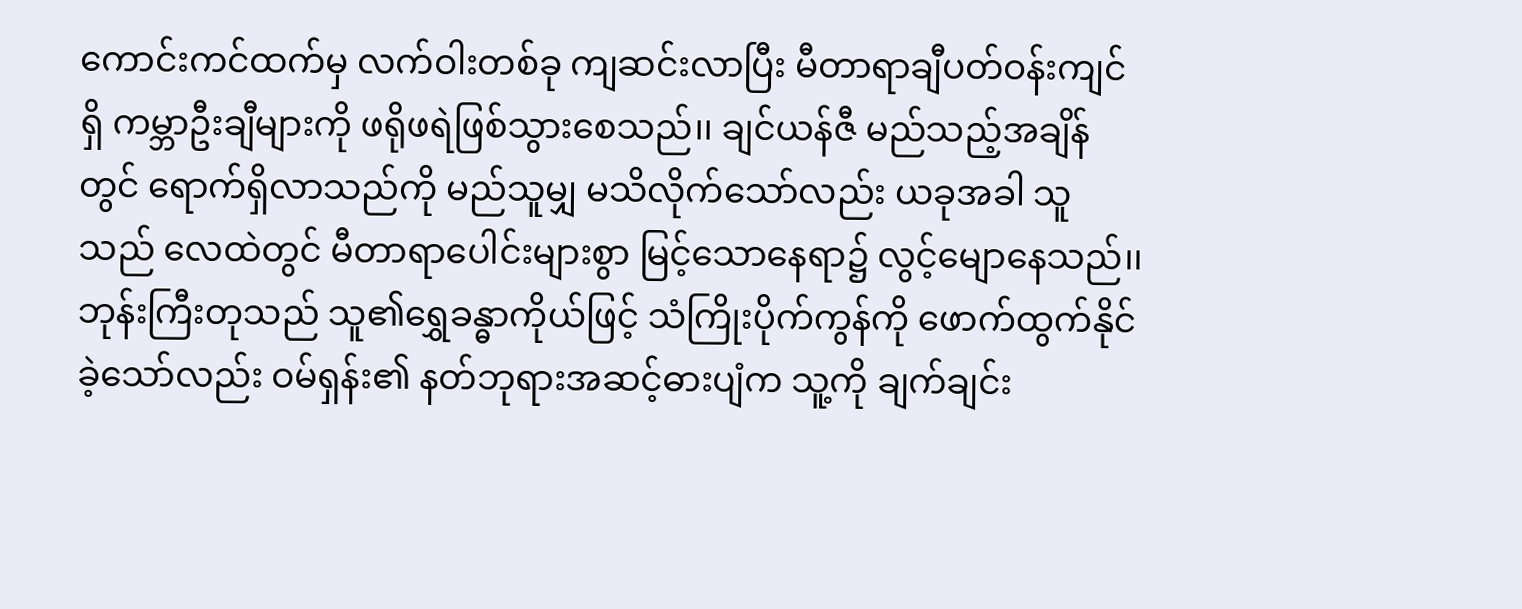ကောင်းကင်ထက်မှ လက်ဝါးတစ်ခု ကျဆင်းလာပြီး မီတာရာချီပတ်ဝန်းကျင်ရှိ ကမ္ဘာဦးချီများကို ဖရိုဖရဲဖြစ်သွားစေသည်၊၊ ချင်ယန်ဇီ မည်သည့်အချိန်တွင် ရောက်ရှိလာသည်ကို မည်သူမျှ မသိလိုက်သော်လည်း ယခုအခါ သူသည် လေထဲတွင် မီတာရာပေါင်းများစွာ မြင့်သောနေရာ၌ လွင့်မျောနေသည်၊၊
ဘုန်းကြီးတုသည် သူ၏ရွှေခန္ဓာကိုယ်ဖြင့် သံကြိုးပိုက်ကွန်ကို ဖောက်ထွက်နိုင်ခဲ့သော်လည်း ဝမ်ရှန်း၏ နတ်ဘုရားအဆင့်ဓားပျံက သူ့ကို ချက်ချင်း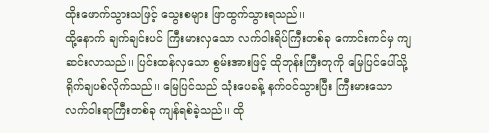ထိုးဖောက်သွားသဖြင့် သွေးစများ ဖြာထွက်သွားရသည်၊၊
ထို့နောက် ချက်ချင်းပင် ကြီးမားလှသော လက်ဝါးရိပ်ကြီးတစ်ခု ကောင်းကင်မှ ကျဆင်းလာသည်၊၊ ပြင်းထန်လှသော စွမ်းအားဖြင့် ထိုဘုန်းကြီးတုကို မြေပြင်ပေါ်သို့ ရိုက်ချပစ်လိုက်သည်၊၊ မြေပြင်သည် သုံးပေခန့် နက်ဝင်သွားပြီး ကြီးမားသော လက်ဝါးရာကြီးတစ်ခု ကျန်ရစ်ခဲ့သည်၊၊ ထို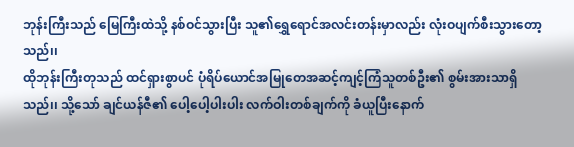ဘုန်းကြီးသည် မြေကြီးထဲသို့ နစ်ဝင်သွားပြီး သူ၏ရွှေရောင်အလင်းတန်းမှာလည်း လုံးဝပျက်စီးသွားတော့သည်၊၊
ထိုဘုန်းကြီးတုသည် ထင်ရှားစွာပင် ပုံရိပ်ယောင်အမြုတေအဆင့်ကျင့်ကြံသူတစ်ဦး၏ စွမ်းအားသာရှိသည်၊၊ သို့သော် ချင်ယန်ဇီ၏ ပေါ့ပေါ့ပါးပါး လက်ဝါးတစ်ချက်ကို ခံယူပြီးနောက်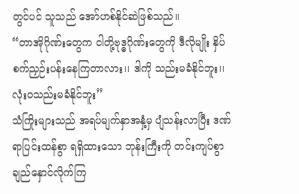တွင်ပင် သူသည် အော်ဟစ်နိုင်ဆဲဖြစ်သည်၊၊
“တာအိုဂိုဏ်းတွေက ငါတို့ဗုဒ္ဓဂိုဏ်းတွေကို ဒီလိုမျိုး နှိပ်စက်ညှဉ်းပန်းနေကြတာလား၊၊ ဒါကို သည်းမခံနိုင်ဘူး၊၊ လုံးဝသည်းမခံနိုင်ဘူး”
သံကြိုးများသည် အရပ်မျက်နှာအနှံ့မှ ပျံသန်းလာပြီး ဒဏ်ရာပြင်းထန်စွာ ရရှိထားသော ဘုန်းကြီးကို တင်းကျပ်စွာ ချည်နှောင်လိုက်ကြ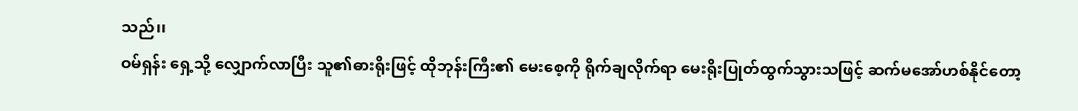သည်၊၊
ဝမ်ရှန်း ရှေ့သို့ လျှောက်လာပြီး သူ၏ဓားရိုးဖြင့် ထိုဘုန်းကြီး၏ မေးစေ့ကို ရိုက်ချလိုက်ရာ မေးရိုးပြုတ်ထွက်သွားသဖြင့် ဆက်မအော်ဟစ်နိုင်တော့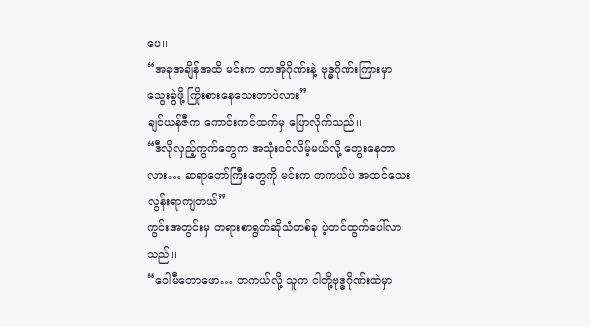ပေ၊၊
“အခုအချိန်အထိ မင်းက တာအိုဂိုဏ်းနဲ့ ဗုဒ္ဓဂိုဏ်းကြားမှာ သွေးခွဲဖို့ ကြိုးစားနေသေးတာပဲလား”
ချင်ယန်ဇီက ကောင်းကင်ထက်မှ ပြောလိုက်သည်၊၊
“ဒီလိုလှည့်ကွက်တွေက အသုံးဝင်လိမ့်မယ်လို့ တွေးနေတာလား… ဆရာတော်ကြီးတွေကို မင်းက တကယ်ပဲ အထင်သေးလွန်းရာကျတယ်”
ကွင်းအတွင်းမှ တရားစာရွတ်ဆိုသံတစ်ခု ပဲ့တင်ထွက်ပေါ်လာသည်၊၊
“ဝေါမီတောဖော… တကယ်လို့ သူက ငါတို့ဗုဒ္ဓဂိုဏ်းထဲမှာ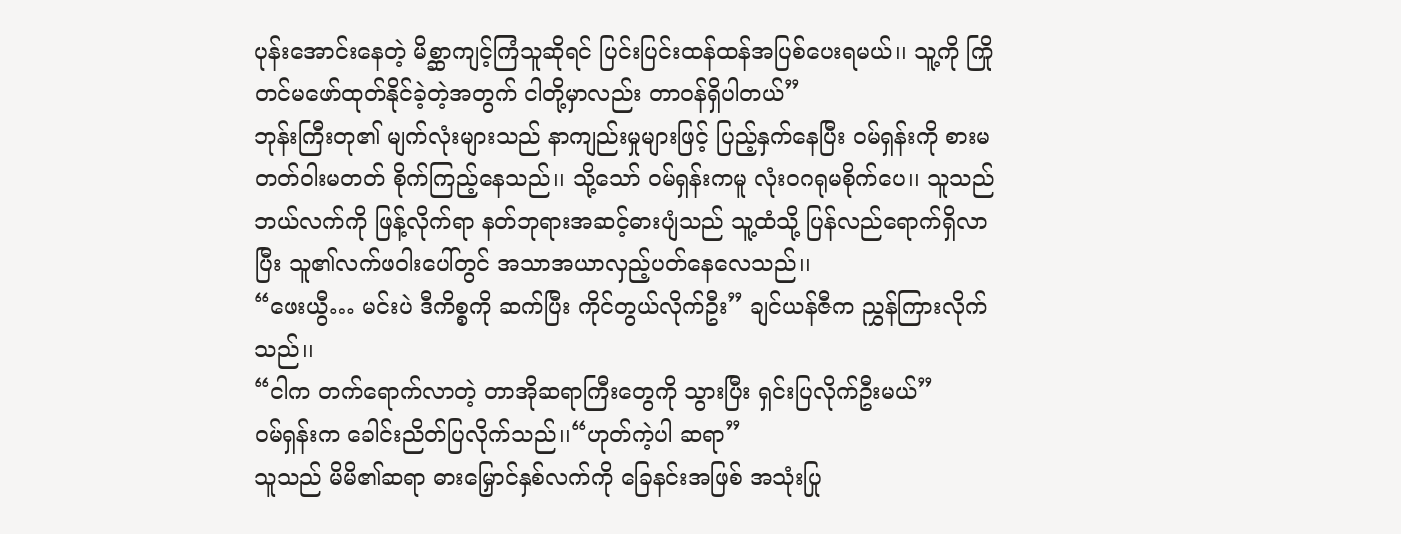ပုန်းအောင်းနေတဲ့ မိစ္ဆာကျင့်ကြံသူဆိုရင် ပြင်းပြင်းထန်ထန်အပြစ်ပေးရမယ်၊၊ သူ့ကို ကြိုတင်မဖော်ထုတ်နိုင်ခဲ့တဲ့အတွက် ငါတို့မှာလည်း တာဝန်ရှိပါတယ်”
ဘုန်းကြီးတု၏ မျက်လုံးများသည် နာကျည်းမှုများဖြင့် ပြည့်နှက်နေပြီး ဝမ်ရှန်းကို စားမတတ်ဝါးမတတ် စိုက်ကြည့်နေသည်၊၊ သို့သော် ဝမ်ရှန်းကမူ လုံးဝဂရုမစိုက်ပေ၊၊ သူသည် ဘယ်လက်ကို ဖြန့်လိုက်ရာ နတ်ဘုရားအဆင့်ဓားပျံသည် သူ့ထံသို့ ပြန်လည်ရောက်ရှိလာပြီး သူ၏လက်ဖဝါးပေါ်တွင် အသာအယာလှည့်ပတ်နေလေသည်၊၊
“ဖေးယွီ… မင်းပဲ ဒီကိစ္စကို ဆက်ပြီး ကိုင်တွယ်လိုက်ဦး” ချင်ယန်ဇီက ညွှန်ကြားလိုက်သည်၊၊
“ငါက တက်ရောက်လာတဲ့ တာအိုဆရာကြီးတွေကို သွားပြီး ရှင်းပြလိုက်ဦးမယ်”
ဝမ်ရှန်းက ခေါင်းညိတ်ပြလိုက်သည်၊၊“ဟုတ်ကဲ့ပါ ဆရာ”
သူသည် မိမိ၏ဆရာ ဓားမြှောင်နှစ်လက်ကို ခြေနင်းအဖြစ် အသုံးပြု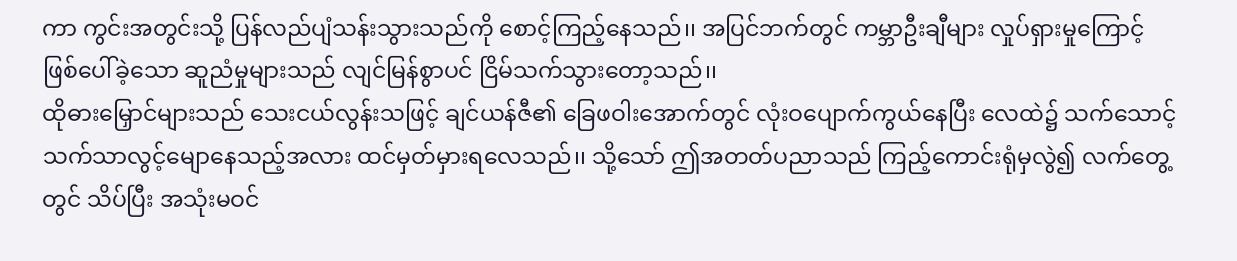ကာ ကွင်းအတွင်းသို့ ပြန်လည်ပျံသန်းသွားသည်ကို စောင့်ကြည့်နေသည်၊၊ အပြင်ဘက်တွင် ကမ္ဘာဦးချီများ လှုပ်ရှားမှုကြောင့် ဖြစ်ပေါ်ခဲ့သော ဆူညံမှုများသည် လျင်မြန်စွာပင် ငြိမ်သက်သွားတော့သည်၊၊
ထိုဓားမြှောင်များသည် သေးငယ်လွန်းသဖြင့် ချင်ယန်ဇီ၏ ခြေဖဝါးအောက်တွင် လုံးဝပျောက်ကွယ်နေပြီး လေထဲ၌ သက်သောင့်သက်သာလွင့်မျောနေသည့်အလား ထင်မှတ်မှားရလေသည်၊၊ သို့သော် ဤအတတ်ပညာသည် ကြည့်ကောင်းရုံမှလွဲ၍ လက်တွေ့တွင် သိပ်ပြီး အသုံးမဝင်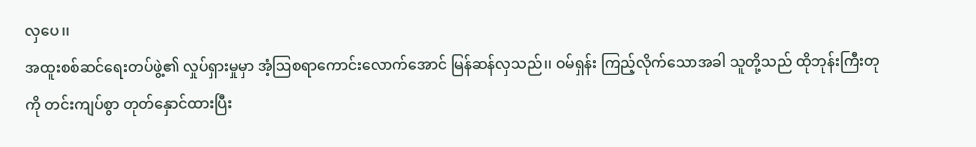လှပေ၊၊
အထူးစစ်ဆင်ရေးတပ်ဖွဲ့၏ လှုပ်ရှားမှုမှာ အံ့ဩစရာကောင်းလောက်အောင် မြန်ဆန်လှသည်၊၊ ဝမ်ရှန်း ကြည့်လိုက်သောအခါ သူတို့သည် ထိုဘုန်းကြီးတုကို တင်းကျပ်စွာ တုတ်နှောင်ထားပြီး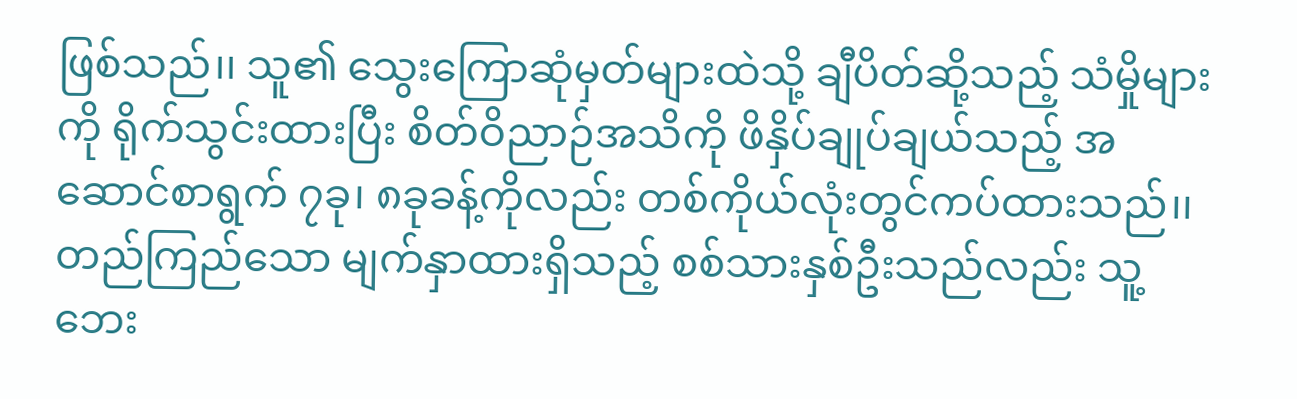ဖြစ်သည်၊၊ သူ၏ သွေးကြောဆုံမှတ်များထဲသို့ ချီပိတ်ဆို့သည့် သံမှိုများကို ရိုက်သွင်းထားပြီး စိတ်ဝိညာဉ်အသိကို ဖိနှိပ်ချုပ်ချယ်သည့် အဆောင်စာရွက် ၇ခု၊ ၈ခုခန့်ကိုလည်း တစ်ကိုယ်လုံးတွင်ကပ်ထားသည်၊၊
တည်ကြည်သော မျက်နှာထားရှိသည့် စစ်သားနှစ်ဦးသည်လည်း သူ့ဘေး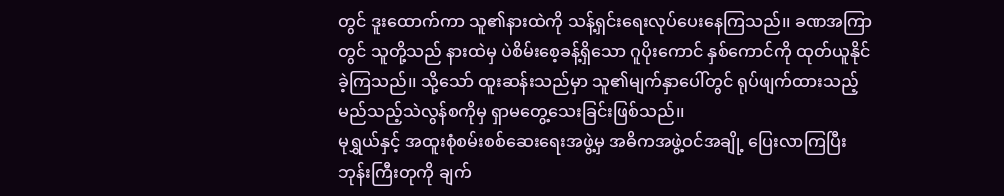တွင် ဒူးထောက်ကာ သူ၏နားထဲကို သန့်ရှင်းရေးလုပ်ပေးနေကြသည်၊၊ ခဏအကြာတွင် သူတို့သည် နားထဲမှ ပဲစိမ်းစေ့ခန့်ရှိသော ဂူပိုးကောင် နှစ်ကောင်ကို ထုတ်ယူနိုင်ခဲ့ကြသည်၊၊ သို့သော် ထူးဆန်းသည်မှာ သူ၏မျက်နှာပေါ်တွင် ရုပ်ဖျက်ထားသည့် မည်သည့်သဲလွန်စကိုမှ ရှာမတွေ့သေးခြင်းဖြစ်သည်၊၊
မုရွှယ်နှင့် အထူးစုံစမ်းစစ်ဆေးရေးအဖွဲ့မှ အဓိကအဖွဲ့ဝင်အချို့ ပြေးလာကြပြီး ဘုန်းကြီးတုကို ချက်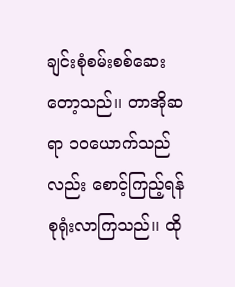ချင်းစုံစမ်းစစ်ဆေးတော့သည်၊၊ တာအိုဆရာ ၁၀ယောက်သည်လည်း စောင့်ကြည့်ရန် စုရုံးလာကြသည်၊၊ ထို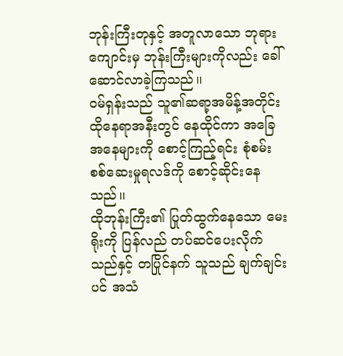ဘုန်းကြီးတုနှင့် အတူလာသော ဘုရားကျောင်းမှ ဘုန်းကြီးများကိုလည်း ခေါ်ဆောင်လာခဲ့ကြသည်၊၊
ဝမ်ရှန်းသည် သူ၏ဆရာ့အမိန့်အတိုင်း ထိုနေရာအနီးတွင် နေထိုင်ကာ အခြေအနေများကို စောင့်ကြည့်ရင်း စုံစမ်းစစ်ဆေးမှုရလဒ်ကို စောင့်ဆိုင်းနေသည်၊၊
ထိုဘုန်းကြီး၏ ပြုတ်ထွက်နေသော မေးရိုးကို ပြန်လည် တပ်ဆင်ပေးလိုက်သည်နှင့် တပြိုင်နက် သူသည် ချက်ချင်းပင် အသံ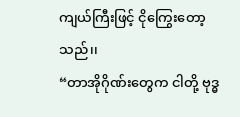ကျယ်ကြီးဖြင့် ငိုကြွေးတော့သည်၊၊
“တာအိုဂိုဏ်းတွေက ငါတို့ ဗုဒ္ဓ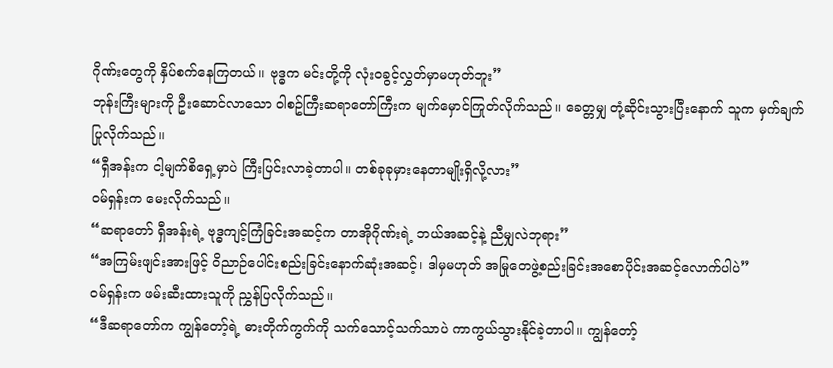ဂိုဏ်းတွေကို နှိပ်စက်နေကြတယ်၊၊ ဗုဒ္ဓက မင်းတို့ကို လုံးဝခွင့်လွှတ်မှာမဟုတ်ဘူး”
ဘုန်းကြီးများကို ဦးဆောင်လာသော ဝါစဥ်ကြီးဆရာတော်ကြီးက မျက်မှောင်ကြုတ်လိုက်သည်၊၊ ခေတ္တမျှ တုံ့ဆိုင်းသွားပြီးနောက် သူက မှက်ချက်ပြုလိုက်သည်၊၊
“ရှီအန်းက ငါ့မျက်စိရှေ့မှာပဲ ကြီးပြင်းလာခဲ့တာပါ။ တစ်ခုခုမှားနေတာမျိုးရှိလို့လား”
ဝမ်ရှန်းက မေးလိုက်သည်၊၊
“ဆရာတော် ရှီအန်းရဲ့ ဗုဒ္ဓကျင့်ကြံခြင်းအဆင့်က တာအိုဂိုဏ်းရဲ့ ဘယ်အဆင့်နဲ့ ညီမျှလဲဘုရား”
“အကြမ်းဖျင်းအားဖြင့် ဝိညာဉ်ပေါင်းစည်းခြင်းနောက်ဆုံးအဆင့်၊ ဒါမှမဟုတ် အမြုတေဖွဲ့စည်းခြင်းအစောပိုင်းအဆင့်လောက်ပါပဲ”
ဝမ်ရှန်းက ဖမ်းဆီးထားသူကို ညွှန်ပြလိုက်သည်၊၊
“ဒီဆရာတော်က ကျွန်တော့်ရဲ့ ဓားတိုက်ကွက်ကို သက်သောင့်သက်သာပဲ ကာကွယ်သွားနိုင်ခဲ့တာပါ၊၊ ကျွန်တော့်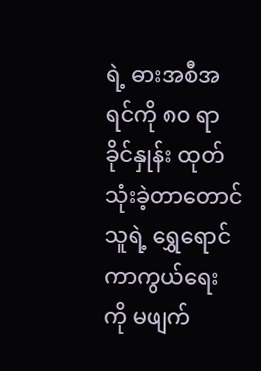ရဲ့ ဓားအစီအရင်ကို ၈၀ ရာခိုင်နှုန်း ထုတ်သုံးခဲ့တာတောင် သူရဲ့ ရွှေရောင်ကာကွယ်ရေးကို မဖျက်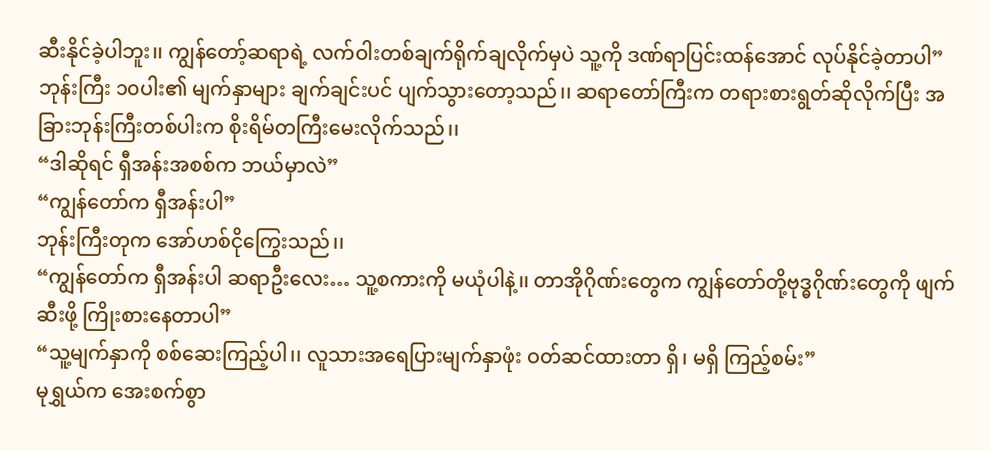ဆီးနိုင်ခဲ့ပါဘူး၊၊ ကျွန်တော့်ဆရာရဲ့ လက်ဝါးတစ်ချက်ရိုက်ချလိုက်မှပဲ သူ့ကို ဒဏ်ရာပြင်းထန်အောင် လုပ်နိုင်ခဲ့တာပါ”
ဘုန်းကြီး ၁၀ပါး၏ မျက်နှာများ ချက်ချင်းပင် ပျက်သွားတော့သည်၊၊ ဆရာတော်ကြီးက တရားစားရွတ်ဆိုလိုက်ပြီး အခြားဘုန်းကြီးတစ်ပါးက စိုးရိမ်တကြီးမေးလိုက်သည်၊၊
“ဒါဆိုရင် ရှီအန်းအစစ်က ဘယ်မှာလဲ”
“ကျွန်တော်က ရှီအန်းပါ”
ဘုန်းကြီးတုက အော်ဟစ်ငိုကြွေးသည်၊၊
“ကျွန်တော်က ရှီအန်းပါ ဆရာဦးလေး… သူ့စကားကို မယုံပါနဲ့၊၊ တာအိုဂိုဏ်းတွေက ကျွန်တော်တို့ဗုဒ္ဓဂိုဏ်းတွေကို ဖျက်ဆီးဖို့ ကြိုးစားနေတာပါ”
“သူ့မျက်နှာကို စစ်ဆေးကြည့်ပါ၊၊ လူသားအရေပြားမျက်နှာဖုံး ဝတ်ဆင်ထားတာ ရှိ၊ မရှိ ကြည့်စမ်း”
မုရွှယ်က အေးစက်စွာ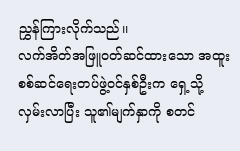ညွှန်ကြားလိုက်သည်၊၊
လက်အိတ်အဖြူဝတ်ဆင်ထားသော အထူးစစ်ဆင်ရေးတပ်ဖွဲ့ဝင်နှစ်ဦးက ရှေ့သို့ လှမ်းလာပြီး သူ၏မျက်နှာကို စတင်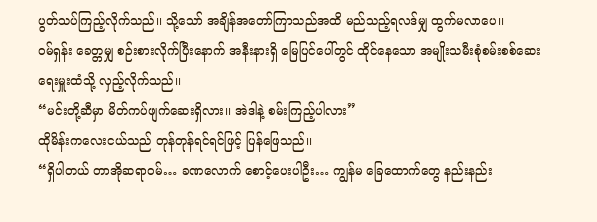ပွတ်သပ်ကြည့်လိုက်သည်၊၊ သို့သော် အချိန်အတော်ကြာသည်အထိ မည်သည့်ရလဒ်မျှ ထွက်မလာပေ၊၊
ဝမ်ရှန်း ခေတ္တမျှ စဉ်းစားလိုက်ပြီးနောက် အနီးနားရှိ မြေပြင်ပေါ်တွင် ထိုင်နေသော အမျိုးသမီးစုံစမ်းစစ်ဆေးရေးမှူးထံသို့ လှည့်လိုက်သည်၊၊
“မင်းတို့ဆီမှာ မိတ်ကပ်ဖျက်ဆေးရှိလား၊၊ အဲဒါနဲ့ စမ်းကြည့်ပါလား”
ထိုမိန်းကလေးငယ်သည် တုန်တုန်ရင်ရင်ဖြင့် ပြန်ဖြေသည်၊၊
“ရှိပါတယ် တာအိုဆရာဝမ်… ခဏလောက် စောင့်ပေးပါဦး… ကျွန်မ ခြေထောက်တွေ နည်းနည်း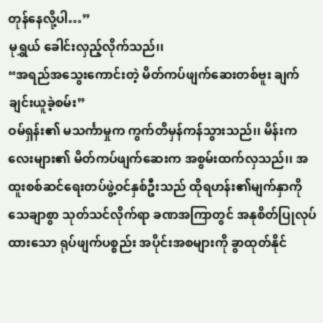တုန်နေလို့ပါ…”
မုရွှယ် ခေါင်းလှည့်လိုက်သည်၊၊
“အရည်အသွေးကောင်းတဲ့ မိတ်ကပ်ဖျက်ဆေးတစ်ဗူး ချက်ချင်းယူခဲ့စမ်း”
ဝမ်ရှန်း၏ မသင်္ကာမှုက ကွက်တိမှန်ကန်သွားသည်၊၊ မိန်းကလေးများ၏ မိတ်ကပ်ဖျက်ဆေးက အစွမ်းထက်လှသည်၊၊ အထူးစစ်ဆင်ရေးတပ်ဖွဲ့ဝင်နှစ်ဦးသည် ထိုရဟန်း၏မျက်နှာကို သေချာစွာ သုတ်သင်လိုက်ရာ ခဏအကြာတွင် အနုစိတ်ပြုလုပ်ထားသော ရုပ်ဖျက်ပစ္စည်း အပိုင်းအစများကို ခွာထုတ်နိုင်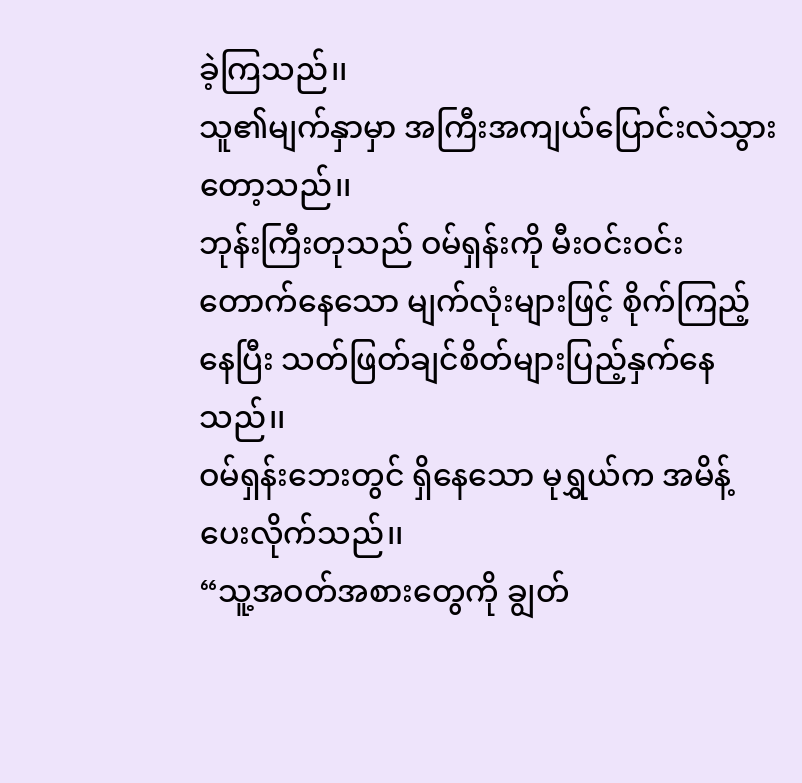ခဲ့ကြသည်၊၊
သူ၏မျက်နှာမှာ အကြီးအကျယ်ပြောင်းလဲသွားတော့သည်၊၊
ဘုန်းကြီးတုသည် ဝမ်ရှန်းကို မီးဝင်းဝင်းတောက်နေသော မျက်လုံးများဖြင့် စိုက်ကြည့်နေပြီး သတ်ဖြတ်ချင်စိတ်များပြည့်နှက်နေသည်၊၊
ဝမ်ရှန်းဘေးတွင် ရှိနေသော မုရွှယ်က အမိန့်ပေးလိုက်သည်၊၊
“သူ့အဝတ်အစားတွေကို ချွတ်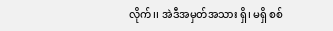လိုက်၊၊ အဲဒီအမှတ်အသား ရှိ၊ မရှိ စစ်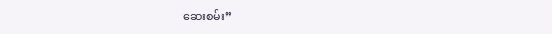ဆေးစမ်း”